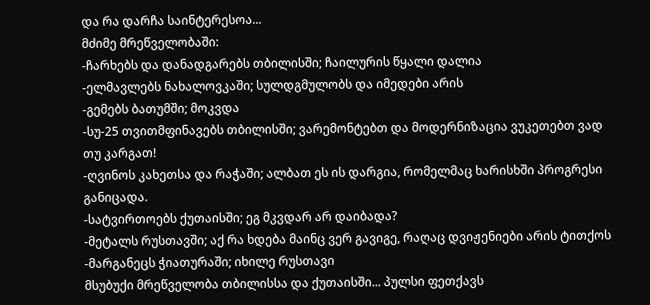და რა დარჩა საინტერესოა...
მძიმე მრეწველობაში:
-ჩარხებს და დანადგარებს თბილისში; ჩაილურის წყალი დალია
-ელმავლებს ნახალოვკაში; სულდგმულობს და იმედები არის
-გემებს ბათუმში; მოკვდა
-სუ-25 თვითმფინავებს თბილისში; ვარემონტებთ და მოდერნიზაცია ვუკეთებთ ვად თუ კარგათ!
-ღვინოს კახეთსა და რაჭაში; ალბათ ეს ის დარგია, რომელმაც ხარისხში პროგრესი განიცადა.
-სატვირთოებს ქუთაისში; ეგ მკვდარ არ დაიბადა?
-მეტალს რუსთავში; აქ რა ხდება მაინც ვერ გავიგე, რაღაც დვიჟენიები არის ტითქოს
-მარგანეცს ჭიათურაში; იხილე რუსთავი
მსუბუქი მრეწველობა თბილისსა და ქუთაისში... პულსი ფეთქავს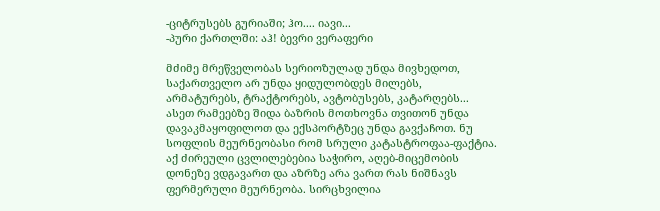-ციტრუსებს გურიაში; ჰო.... იავი...
-პური ქართლში: აჰ! ბევრი ვერაფერი

მძიმე მრეწველობას სერიოზულად უნდა მივხედოთ, საქართველო არ უნდა ყიდულობდეს მილებს, არმატურებს, ტრაქტორებს, ავტობუსებს, კატარღებს... ასეთ რამეებზე შიდა ბაზრის მოთხოვნა თვითონ უნდა დავაკმაყოფილოთ და ექსპორტზეც უნდა გავქაჩოთ. ნუ სოფლის მეურნეობასი რომ სრული კატასტროფაა-ფაქტია. აქ ძირეული ცვლილებებია საჭირო, აღებ-მიცემობის დონეზე ვდგავართ და აზრზე არა ვართ რას ნიშნავს ფერმერული მეურნეობა. სირცხვილია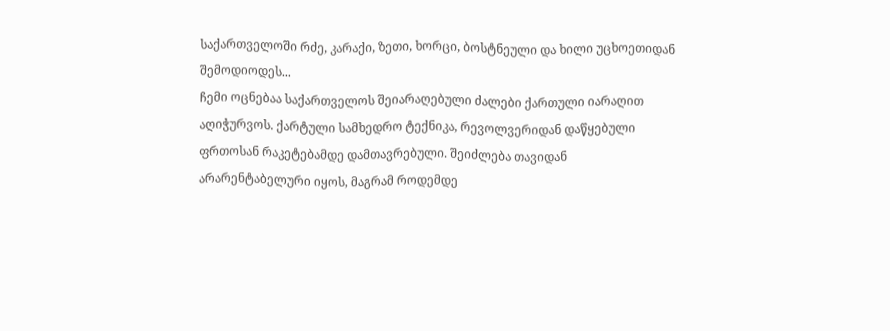საქართველოში რძე, კარაქი, ზეთი, ხორცი, ბოსტნეული და ხილი უცხოეთიდან შემოდიოდეს...
ჩემი ოცნებაა საქართველოს შეიარაღებული ძალები ქართული იარაღით აღიჭურვოს. ქარტული სამხედრო ტექნიკა, რევოლვერიდან დაწყებული ფრთოსან რაკეტებამდე დამთავრებული. შეიძლება თავიდან არარენტაბელური იყოს, მაგრამ როდემდე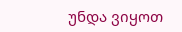უნდა ვიყოთ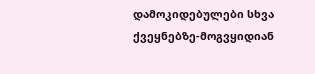დამოკიდებულები სხვა ქვეყნებზე-მოგვყიდიან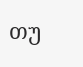თუ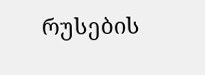რუსების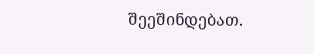შეეშინდებათ.